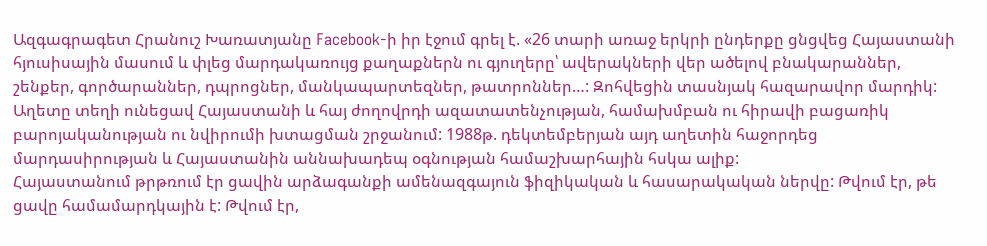Ազգագրագետ Հրանուշ Խառատյանը Facebook-ի իր էջում գրել է. «26 տարի առաջ երկրի ընդերքը ցնցվեց Հայաստանի հյուսիսային մասում և փլեց մարդակառույց քաղաքներն ու գյուղերը՝ ավերակների վեր ածելով բնակարաններ, շենքեր, գործարաններ, դպրոցներ, մանկապարտեզներ, թատրոններ…: Զոհվեցին տասնյակ հազարավոր մարդիկ: Աղետը տեղի ունեցավ Հայաստանի և հայ ժողովրդի ազատատենչության, համախմբան ու հիրավի բացառիկ բարոյականության ու նվիրումի խտացման շրջանում: 1988թ. դեկտեմբերյան այդ աղետին հաջորդեց մարդասիրության և Հայաստանին աննախադեպ օգնության համաշխարհային հսկա ալիք:
Հայաստանում թրթռում էր ցավին արձագանքի ամենազգայուն ֆիզիկական և հասարակական ներվը: Թվում էր, թե ցավը համամարդկային է: Թվում էր,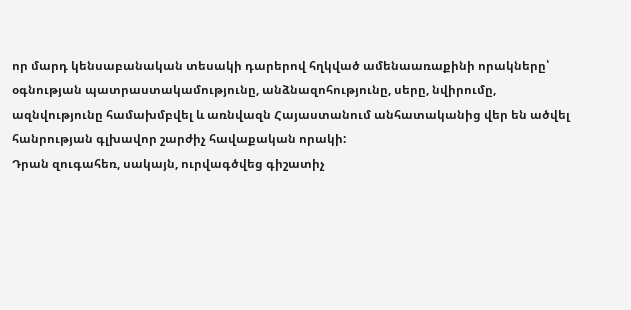որ մարդ կենսաբանական տեսակի դարերով հղկված ամենաառաքինի որակները՝ օգնության պատրաստակամությունը, անձնազոհությունը, սերը, նվիրումը, ազնվությունը համախմբվել և առնվազն Հայաստանում անհատականից վեր են ածվել հանրության գլխավոր շարժիչ հավաքական որակի:
Դրան զուգահեռ, սակայն, ուրվագծվեց գիշատիչ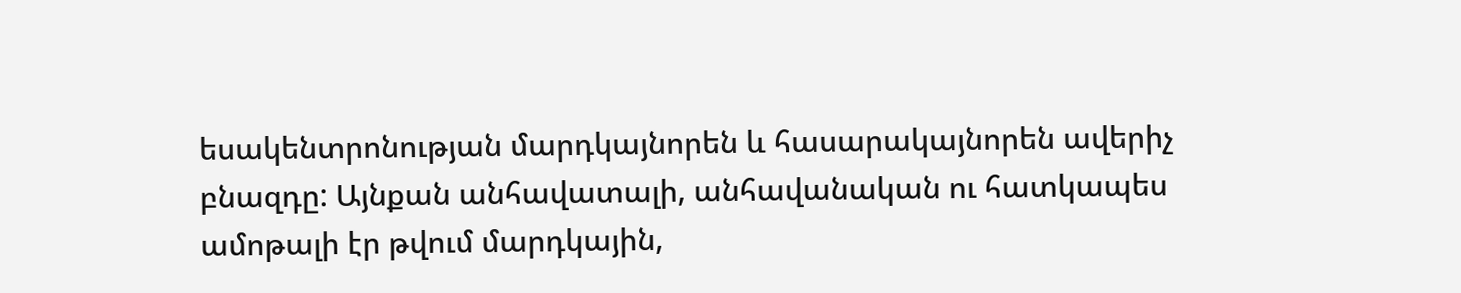եսակենտրոնության մարդկայնորեն և հասարակայնորեն ավերիչ բնազդը: Այնքան անհավատալի, անհավանական ու հատկապես ամոթալի էր թվում մարդկային,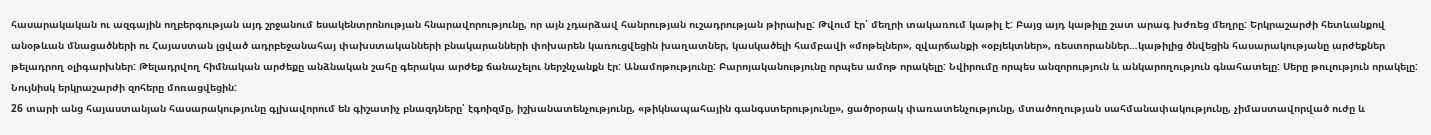հասարակական ու ազգային ողբերգության այդ շրջանում եսակենտրոնության հնարավորությունը, որ այն չդարձավ հանրության ուշադրության թիրախը: Թվում էր՝ մեղրի տակառում կաթիլ է: Բայց այդ կաթիլը շատ արագ խժռեց մեղրը: Երկրաշարժի հետևանքով անօթևան մնացածների ու Հայաստան լցված ադրբեջանահայ փախստականների բնակարանների փոխարեն կառուցվեցին խաղատներ, կասկածելի համբավի «մոթելներ», զվարճանքի «օբյեկտներ», ռեստորաններ…կաթիլից ծնվեցին հասարակությանը արժեքներ թելադրող օլիգարխներ: Թելադրվող հիմնական արժեքը անձնական շահը գերակա արժեք ճանաչելու ներշնչանքն էր: Անամոթությունը: Բարոյականությունը որպես ամոթ որակելը: Նվիրումը որպես անզորություն և անկարողություն գնահատելը: Սերը թուլություն որակելը: Նույնիսկ երկրաշարժի զոհերը մոռացվեցին:
26 տարի անց հայաստանյան հասարակությունը գլխավորում են գիշատիչ բնազդները՝ էգոիզմը, իշխանատենչությունը, «թիկնապահային գանգստերությունը», ցածրօրակ փառատենչությունը, մտածողության սահմանափակությունը, չիմաստավորված ուժը և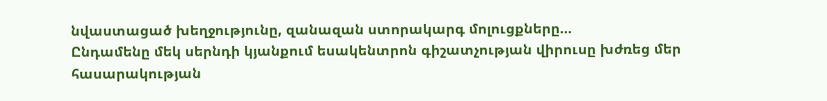նվաստացած խեղջությունը, զանազան ստորակարգ մոլուցքները…
Ընդամենը մեկ սերնդի կյանքում եսակենտրոն գիշատչության վիրուսը խժռեց մեր հասարակության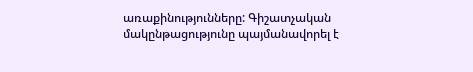առաքինությունները: Գիշատչական մակընթացությունը պայմանավորել է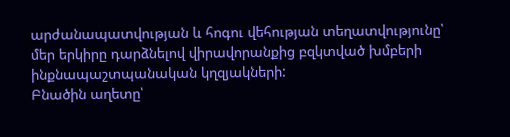արժանապատվության և հոգու վեհության տեղատվությունը՝ մեր երկիրը դարձնելով վիրավորանքից բզկտված խմբերի ինքնապաշտպանական կղզյակների:
Բնածին աղետը՝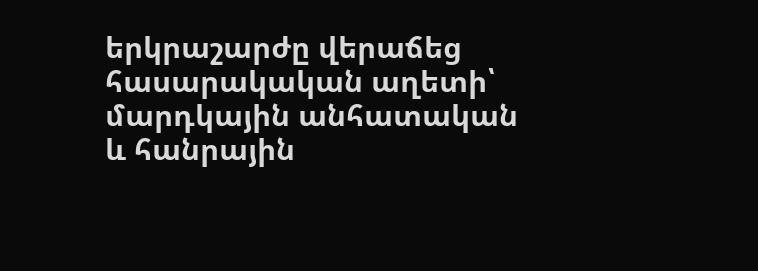երկրաշարժը վերաճեց հասարակական աղետի՝ մարդկային անհատական և հանրային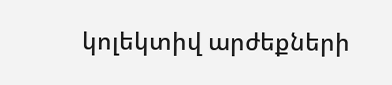կոլեկտիվ արժեքների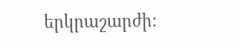երկրաշարժի: